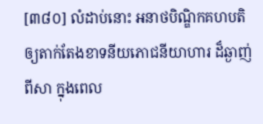[៣៨០] លំដាប់នោះ អនាថបិណ្ឌិកគហបតិ ឲ្យតាក់តែងខាទនីយភោជនីយាហារ ដ៏ឆ្ងាញ់ពីសា ក្នុងពេល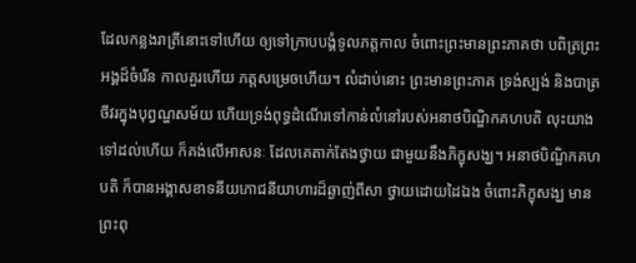ដែលកន្លងរាត្រីនោះទៅហើយ ឲ្យទៅក្រាបបង្គំទូលភត្តកាល ចំពោះព្រះមានព្រះភាគថា បពិត្រព្រះអង្គដ៏ចំរើន កាលគួរហើយ ភត្តសម្រេចហើយ។ លំដាប់នោះ ព្រះមានព្រះភាគ ទ្រង់ស្បង់ និងបាត្រចីវរក្នុងបុព្វណ្ហសម័យ ហើយទ្រង់ពុទ្ធដំណើរទៅកាន់លំនៅរបស់អនាថបិណ្ឌិកគហបតិ លុះយាងទៅដល់ហើយ ក៏គង់លើអាសនៈ ដែលគេតាក់តែងថ្វាយ ជាមួយនឹងភិក្ខុសង្ឃ។ អនាថបិណ្ឌិកគហបតិ ក៏បានអង្គាសខាទនីយភោជនីយាហារដ៏ឆ្ងាញ់ពីសា ថ្វាយដោយដៃឯង ចំពោះភិក្ខុសង្ឃ មានព្រះពុ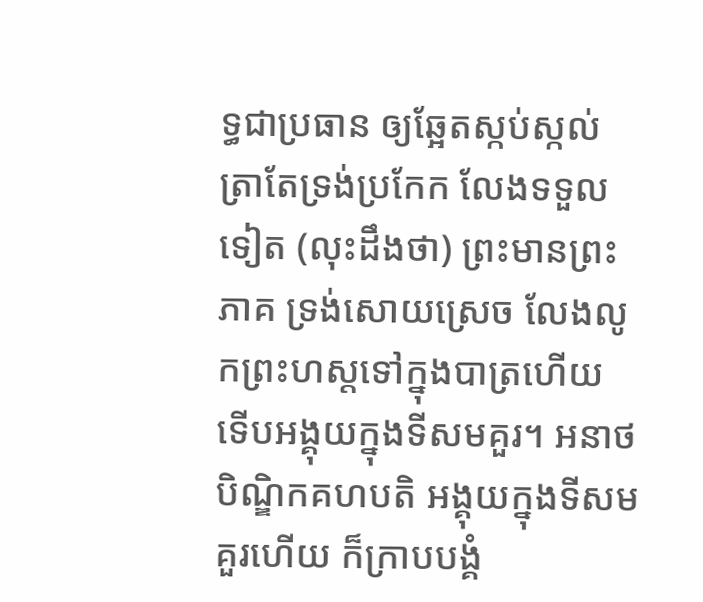ទ្ធជាប្រធាន ឲ្យឆ្អែតស្កប់ស្កល់ ត្រាតែទ្រង់ប្រកែក លែងទទួលទៀត (លុះដឹងថា) ព្រះមានព្រះភាគ ទ្រង់សោយស្រេច លែងលូកព្រះហស្តទៅក្នុងបាត្រហើយ ទើបអង្គុយក្នុងទីសមគួរ។ អនាថបិណ្ឌិកគហបតិ អង្គុយក្នុងទីសមគួរហើយ ក៏ក្រាបបង្គំ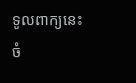ទូលពាក្យនេះ ចំ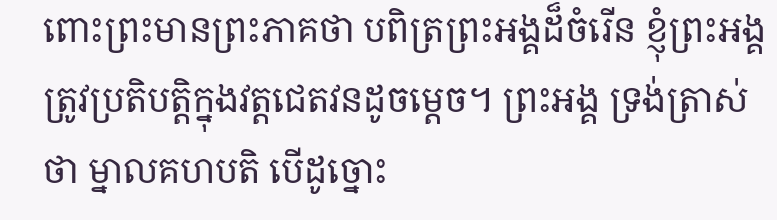ពោះព្រះមានព្រះភាគថា បពិត្រព្រះអង្គដ៏ចំរើន ខ្ញុំព្រះអង្គ ត្រូវប្រតិបត្តិក្នុងវត្តជេតវនដូចម្តេច។ ព្រះអង្គ ទ្រង់ត្រាស់ថា ម្នាលគហបតិ បើដូច្នោះ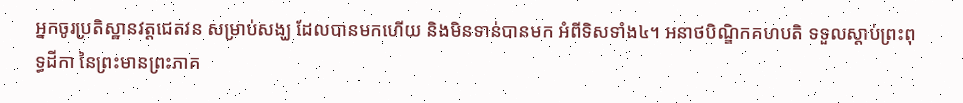អ្នកចូរប្រតិស្ឋានវត្តជេតវន សម្រាប់សង្ឃ ដែលបានមកហើយ និងមិនទាន់បានមក អំពីទិសទាំង៤។ អនាថបិណ្ឌិកគហបតិ ទទួលស្តាប់ព្រះពុទ្ធដីកា នៃព្រះមានព្រះភាគ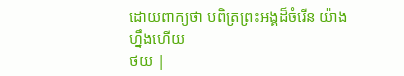ដោយពាក្យថា បពិត្រព្រះអង្គដ៏ចំរើន យ៉ាងហ្នឹងហើយ
ថយ |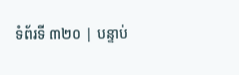ទំព័រទី ៣២០ | បន្ទាប់